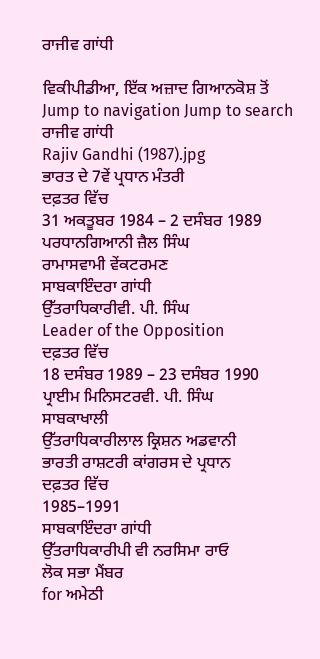ਰਾਜੀਵ ਗਾਂਧੀ

ਵਿਕੀਪੀਡੀਆ, ਇੱਕ ਅਜ਼ਾਦ ਗਿਆਨਕੋਸ਼ ਤੋਂ
Jump to navigation Jump to search
ਰਾਜੀਵ ਗਾਂਧੀ
Rajiv Gandhi (1987).jpg
ਭਾਰਤ ਦੇ 7ਵੇਂ ਪ੍ਰਧਾਨ ਮੰਤਰੀ
ਦਫ਼ਤਰ ਵਿੱਚ
31 ਅਕਤੂਬਰ 1984 – 2 ਦਸੰਬਰ 1989
ਪਰਧਾਨਗਿਆਨੀ ਜ਼ੈਲ ਸਿੰਘ
ਰਾਮਾਸਵਾਮੀ ਵੇਂਕਟਰਮਣ
ਸਾਬਕਾਇੰਦਰਾ ਗਾਂਧੀ
ਉੱਤਰਾਧਿਕਾਰੀਵੀ. ਪੀ. ਸਿੰਘ
Leader of the Opposition
ਦਫ਼ਤਰ ਵਿੱਚ
18 ਦਸੰਬਰ 1989 – 23 ਦਸੰਬਰ 1990
ਪ੍ਰਾਈਮ ਮਿਨਿਸਟਰਵੀ. ਪੀ. ਸਿੰਘ
ਸਾਬਕਾਖਾਲੀ
ਉੱਤਰਾਧਿਕਾਰੀਲਾਲ ਕ੍ਰਿਸ਼ਨ ਅਡਵਾਨੀ
ਭਾਰਤੀ ਰਾਸ਼ਟਰੀ ਕਾਂਗਰਸ ਦੇ ਪ੍ਰਧਾਨ
ਦਫ਼ਤਰ ਵਿੱਚ
1985–1991
ਸਾਬਕਾਇੰਦਰਾ ਗਾਂਧੀ
ਉੱਤਰਾਧਿਕਾਰੀਪੀ ਵੀ ਨਰਸਿਮਾ ਰਾਓ
ਲੋਕ ਸਭਾ ਮੈਂਬਰ
for ਅਮੇਠੀ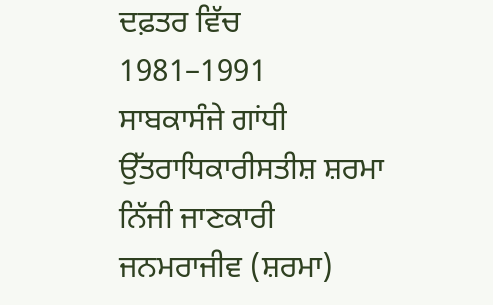ਦਫ਼ਤਰ ਵਿੱਚ
1981–1991
ਸਾਬਕਾਸੰਜੇ ਗਾਂਧੀ
ਉੱਤਰਾਧਿਕਾਰੀਸਤੀਸ਼ ਸ਼ਰਮਾ
ਨਿੱਜੀ ਜਾਣਕਾਰੀ
ਜਨਮਰਾਜੀਵ (ਸ਼ਰਮਾ)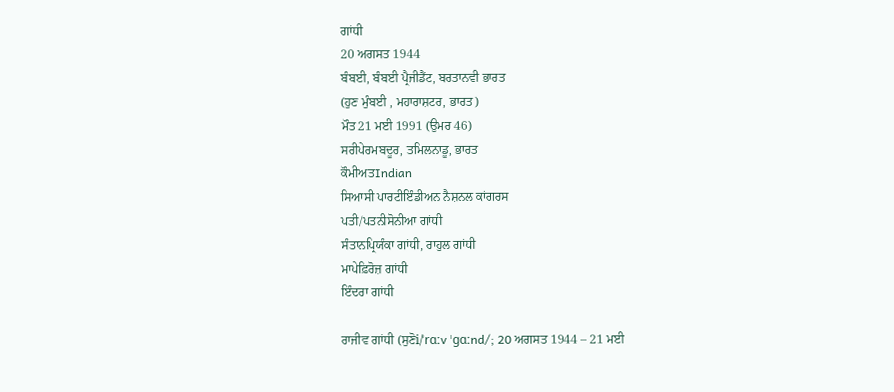ਗਾਂਧੀ
20 ਅਗਸਤ 1944
ਬੰਬਈ, ਬੰਬਈ ਪ੍ਰੈਜੀਡੈਂਟ, ਬਰਤਾਨਵੀ ਭਾਰਤ
(ਹੁਣ ਮੁੰਬਈ , ਮਹਾਰਾਸ਼ਟਰ, ਭਾਰਤ)
ਮੌਤ21 ਮਈ 1991 (ਉਮਰ 46)
ਸਰੀਪੇਰਮਬਦੂਰ, ਤਮਿਲਨਾਡੂ, ਭਾਰਤ
ਕੌਮੀਅਤIndian
ਸਿਆਸੀ ਪਾਰਟੀਇੰਡੀਅਨ ਨੈਸ਼ਨਲ ਕਾਂਗਰਸ
ਪਤੀ/ਪਤਨੀਸੋਨੀਆ ਗਾਂਧੀ
ਸੰਤਾਨਪ੍ਰਿਯੰਕਾ ਗਾਂਧੀ, ਰਾਹੁਲ ਗਾਂਧੀ
ਮਾਪੇਫ਼ਿਰੋਜ਼ ਗਾਂਧੀ
ਇੰਦਰਾ ਗਾਂਧੀ

ਰਾਜੀਵ ਗਾਂਧੀ (ਸੁਣੋi/ˈrɑːv ˈɡɑːnd/; 20 ਅਗਸਤ 1944 – 21 ਮਈ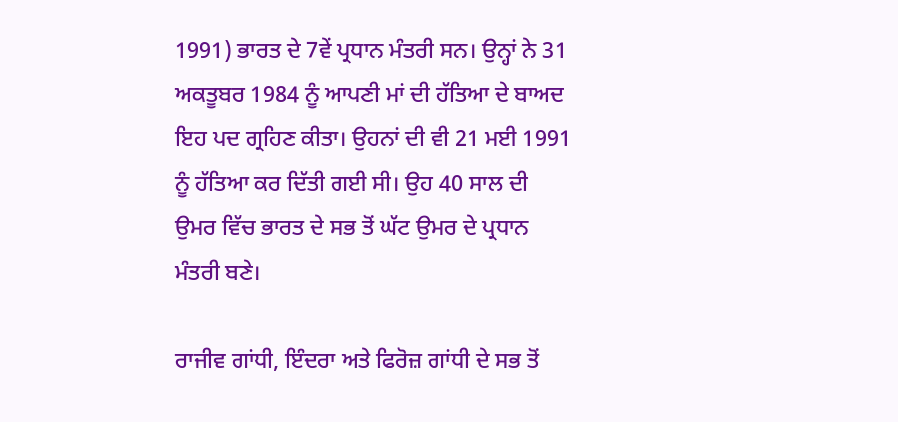1991) ਭਾਰਤ ਦੇ 7ਵੇਂ ਪ੍ਰਧਾਨ ਮੰਤਰੀ ਸਨ। ਉਨ੍ਹਾਂ ਨੇ 31 ਅਕਤੂਬਰ 1984 ਨੂੰ ਆਪਣੀ ਮਾਂ ਦੀ ਹੱਤਿਆ ਦੇ ਬਾਅਦ ਇਹ ਪਦ ਗ੍ਰਹਿਣ ਕੀਤਾ। ਉਹਨਾਂ ਦੀ ਵੀ 21 ਮਈ 1991 ਨੂੰ ਹੱਤਿਆ ਕਰ ਦਿੱਤੀ ਗਈ ਸੀ। ਉਹ 40 ਸਾਲ ਦੀ ਉਮਰ ਵਿੱਚ ਭਾਰਤ ਦੇ ਸਭ ਤੋਂ ਘੱਟ ਉਮਰ ਦੇ ਪ੍ਰਧਾਨ ਮੰਤਰੀ ਬਣੇ।

ਰਾਜੀਵ ਗਾਂਧੀ, ਇੰਦਰਾ ਅਤੇ ਫਿਰੋਜ਼ ਗਾਂਧੀ ਦੇ ਸਭ ਤੋਂ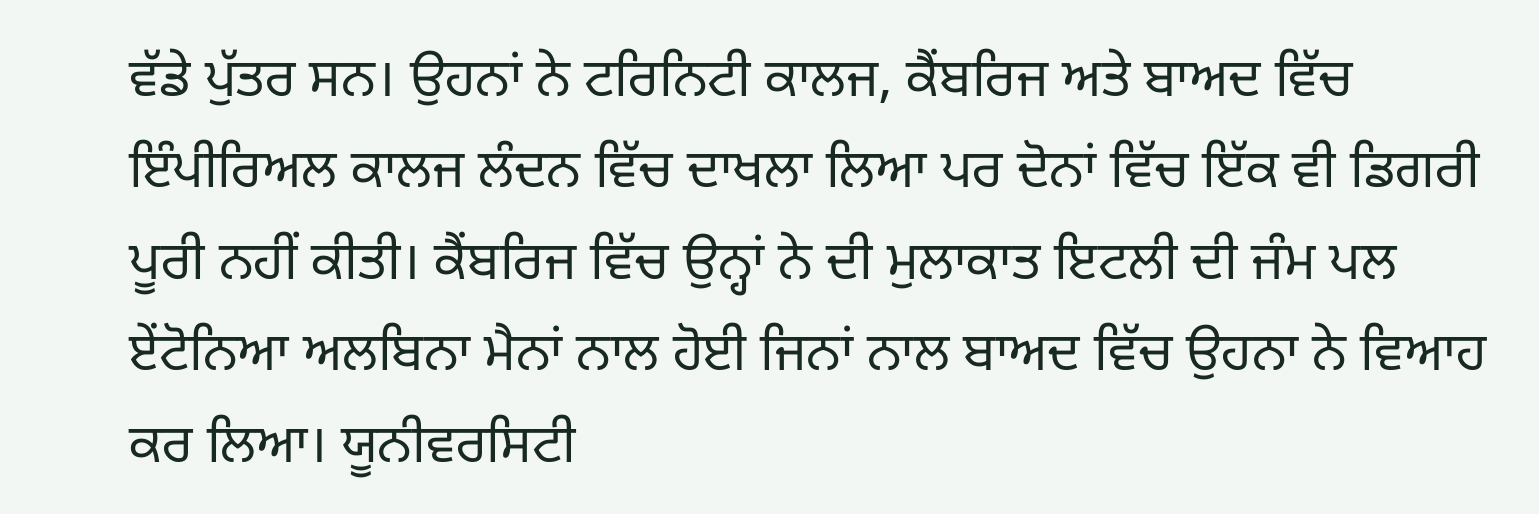ਵੱਡੇ ਪੁੱਤਰ ਸਨ। ਉਹਨਾਂ ਨੇ ਟਰਿਨਿਟੀ ਕਾਲਜ, ਕੈਂਬਰਿਜ ਅਤੇ ਬਾਅਦ ਵਿੱਚ ਇੰਪੀਰਿਅਲ ਕਾਲਜ ਲੰਦਨ ਵਿੱਚ ਦਾਖਲਾ ਲਿਆ ਪਰ ਦੋਨਾਂ ਵਿੱਚ ਇੱਕ ਵੀ ਡਿਗਰੀ ਪੂਰੀ ਨਹੀਂ ਕੀਤੀ। ਕੈਂਬਰਿਜ ਵਿੱਚ ਉਨ੍ਹਾਂ ਨੇ ਦੀ ਮੁਲਾਕਾਤ ਇਟਲੀ ਦੀ ਜੰਮ ਪਲ ਏਂਟੋਨਿਆ ਅਲਬਿਨਾ ਮੈਨਾਂ ਨਾਲ ਹੋਈ ਜਿਨਾਂ ਨਾਲ ਬਾਅਦ ਵਿੱਚ ਉਹਨਾ ਨੇ ਵਿਆਹ ਕਰ ਲਿਆ। ਯੂਨੀਵਰਸਿਟੀ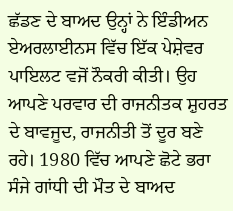ਛੱਡਣ ਦੇ ਬਾਅਦ ਉਨ੍ਹਾਂ ਨੇ ਇੰਡੀਅਨ ਏਅਰਲਾਈਨਸ ਵਿੱਚ ਇੱਕ ਪੇਸ਼ੇਵਰ ਪਾਇਲਟ ਵਜੋਂ ਨੌਕਰੀ ਕੀਤੀ। ਉਹ ਆਪਣੇ ਪਰਵਾਰ ਦੀ ਰਾਜਨੀਤਕ ਸ਼ੁਹਰਤ ਦੇ ਬਾਵਜੂਦ, ਰਾਜਨੀਤੀ ਤੋਂ ਦੂਰ ਬਣੇ ਰਹੇ। 1980 ਵਿੱਚ ਆਪਣੇ ਛੋਟੇ ਭਰਾ ਸੰਜੇ ਗਾਂਧੀ ਦੀ ਮੌਤ ਦੇ ਬਾਅਦ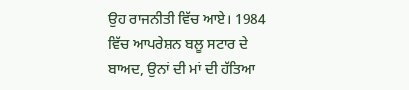ਉਹ ਰਾਜਨੀਤੀ ਵਿੱਚ ਆਏ। 1984 ਵਿੱਚ ਆਪਰੇਸ਼ਨ ਬਲੂ ਸਟਾਰ ਦੇ ਬਾਅਦ, ਉਨਾਂ ਦੀ ਮਾਂ ਦੀ ਹੱਤਿਆ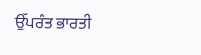ਉੱਪਰੰਤ ਭਾਰਤੀ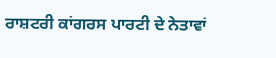ਰਾਸ਼ਟਰੀ ਕਾਂਗਰਸ ਪਾਰਟੀ ਦੇ ਨੇਤਾਵਾਂ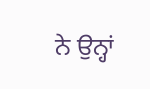ਨੇ ਉਨ੍ਹਾਂ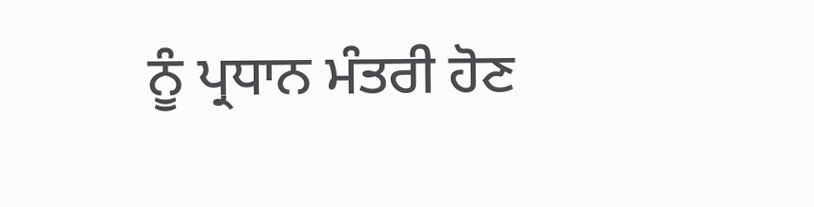ਨੂੰ ਪ੍ਰਧਾਨ ਮੰਤਰੀ ਹੋਣ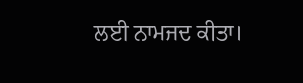ਲਈ ਨਾਮਜਦ ਕੀਤਾ।